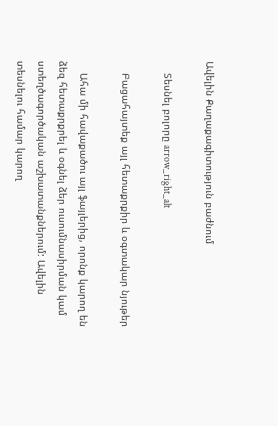Ավելին Քաղաքագիտություն բաժնում

    Տեսնել բոլորը arrow_right_alt

    Բացահայտեք այլ հետաքրքիր և օգտակար նյութեր

    Ահա մի հավաքածու այլ ֆայլերից, որոնք կարող են ձեզ հետաքրքրել և օգնել ձեր ուսումնասիրման կամ ստեղծագործական աշխատանքներում: Ավելին տեսնելու համար կարող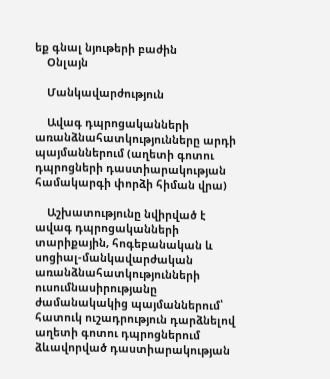եք գնալ նյութերի բաժին
    Օնլայն

    Մանկավարժություն

    Ավագ դպրոցականների առանձնահատկությունները արդի պայմաններում (աղետի գոտու դպրոցների դաստիարակության համակարգի փորձի հիման վրա)

    Աշխատությունը նվիրված է ավագ դպրոցականների տարիքային, հոգեբանական և սոցիալ-մանկավարժական առանձնահատկությունների ուսումնասիրությանը ժամանակակից պայմաններում՝ հատուկ ուշադրություն դարձնելով աղետի գոտու դպրոցներում ձևավորված դաստիարակության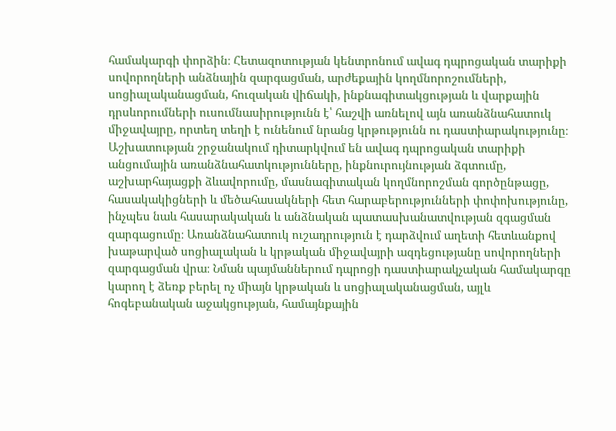համակարգի փորձին։ Հետազոտության կենտրոնում ավագ դպրոցական տարիքի սովորողների անձնային զարգացման, արժեքային կողմնորոշումների, սոցիալականացման, հուզական վիճակի, ինքնագիտակցության և վարքային դրսևորումների ուսումնասիրությունն է՝ հաշվի առնելով այն առանձնահատուկ միջավայրը, որտեղ տեղի է ունենում նրանց կրթությունն ու դաստիարակությունը։ Աշխատության շրջանակում դիտարկվում են ավագ դպրոցական տարիքի անցումային առանձնահատկությունները, ինքնուրույնության ձգտումը, աշխարհայացքի ձևավորումը, մասնագիտական կողմնորոշման գործընթացը, հասակակիցների և մեծահասակների հետ հարաբերությունների փոփոխությունը, ինչպես նաև հասարակական և անձնական պատասխանատվության զգացման զարգացումը։ Առանձնահատուկ ուշադրություն է դարձվում աղետի հետևանքով խաթարված սոցիալական և կրթական միջավայրի ազդեցությանը սովորողների զարգացման վրա։ Նման պայմաններում դպրոցի դաստիարակչական համակարգը կարող է ձեռք բերել ոչ միայն կրթական և սոցիալականացման, այլև հոգեբանական աջակցության, համայնքային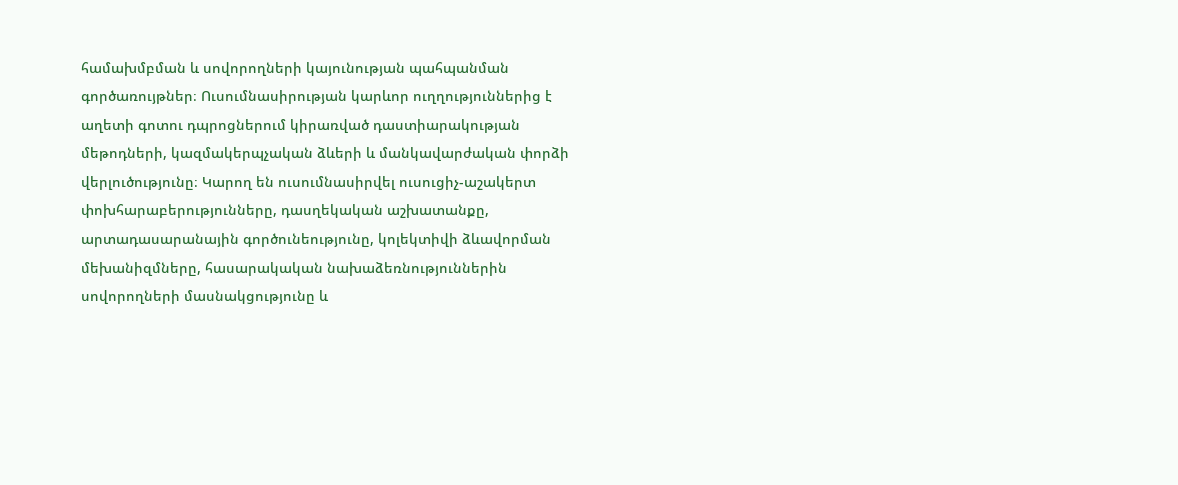համախմբման և սովորողների կայունության պահպանման գործառույթներ։ Ուսումնասիրության կարևոր ուղղություններից է աղետի գոտու դպրոցներում կիրառված դաստիարակության մեթոդների, կազմակերպչական ձևերի և մանկավարժական փորձի վերլուծությունը։ Կարող են ուսումնասիրվել ուսուցիչ-աշակերտ փոխհարաբերությունները, դասղեկական աշխատանքը, արտադասարանային գործունեությունը, կոլեկտիվի ձևավորման մեխանիզմները, հասարակական նախաձեռնություններին սովորողների մասնակցությունը և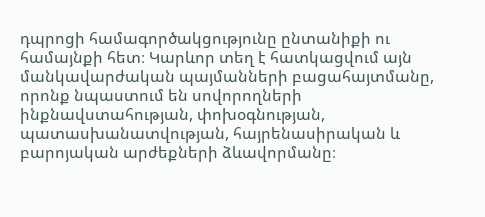դպրոցի համագործակցությունը ընտանիքի ու համայնքի հետ։ Կարևոր տեղ է հատկացվում այն մանկավարժական պայմանների բացահայտմանը, որոնք նպաստում են սովորողների ինքնավստահության, փոխօգնության, պատասխանատվության, հայրենասիրական և բարոյական արժեքների ձևավորմանը։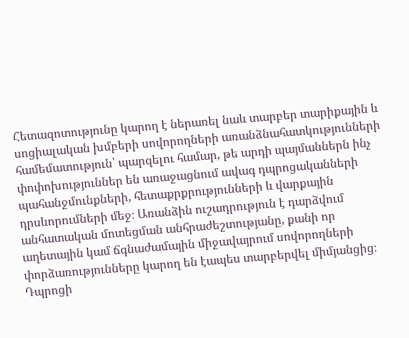Հետազոտությունը կարող է ներառել նաև տարբեր տարիքային և սոցիալական խմբերի սովորողների առանձնահատկությունների համեմատություն՝ պարզելու համար, թե արդի պայմաններն ինչ փոփոխություններ են առաջացնում ավագ դպրոցականների պահանջմունքների, հետաքրքրությունների և վարքային դրսևորումների մեջ։ Առանձին ուշադրություն է դարձվում անհատական մոտեցման անհրաժեշտությանը, քանի որ աղետային կամ ճգնաժամային միջավայրում սովորողների փորձառությունները կարող են էապես տարբերվել միմյանցից։ Դպրոցի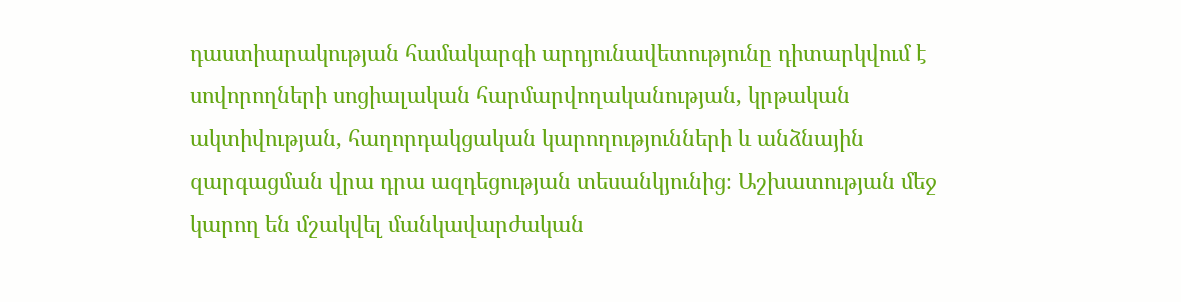դաստիարակության համակարգի արդյունավետությունը դիտարկվում է սովորողների սոցիալական հարմարվողականության, կրթական ակտիվության, հաղորդակցական կարողությունների և անձնային զարգացման վրա դրա ազդեցության տեսանկյունից։ Աշխատության մեջ կարող են մշակվել մանկավարժական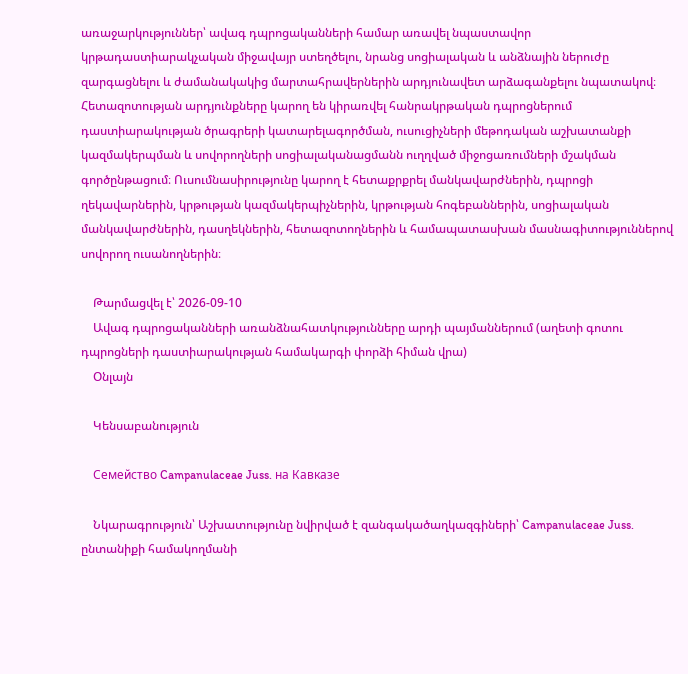առաջարկություններ՝ ավագ դպրոցականների համար առավել նպաստավոր կրթադաստիարակչական միջավայր ստեղծելու, նրանց սոցիալական և անձնային ներուժը զարգացնելու և ժամանակակից մարտահրավերներին արդյունավետ արձագանքելու նպատակով։ Հետազոտության արդյունքները կարող են կիրառվել հանրակրթական դպրոցներում դաստիարակության ծրագրերի կատարելագործման, ուսուցիչների մեթոդական աշխատանքի կազմակերպման և սովորողների սոցիալականացմանն ուղղված միջոցառումների մշակման գործընթացում։ Ուսումնասիրությունը կարող է հետաքրքրել մանկավարժներին, դպրոցի ղեկավարներին, կրթության կազմակերպիչներին, կրթության հոգեբաններին, սոցիալական մանկավարժներին, դասղեկներին, հետազոտողներին և համապատասխան մասնագիտություններով սովորող ուսանողներին։

    Թարմացվել է՝ 2026-09-10
    Ավագ դպրոցականների առանձնահատկությունները արդի պայմաններում (աղետի գոտու դպրոցների դաստիարակության համակարգի փորձի հիման վրա)
    Օնլայն

    Կենսաբանություն

    Семейство Campanulaceae Juss. на Кавказе

    Նկարագրություն՝ Աշխատությունը նվիրված է զանգակածաղկազգիների՝ Campanulaceae Juss. ընտանիքի համակողմանի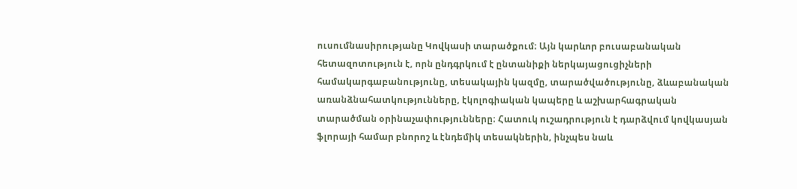ուսումնասիրությանը Կովկասի տարածքում։ Այն կարևոր բուսաբանական հետազոտություն է, որն ընդգրկում է ընտանիքի ներկայացուցիչների համակարգաբանությունը, տեսակային կազմը, տարածվածությունը, ձևաբանական առանձնահատկությունները, էկոլոգիական կապերը և աշխարհագրական տարածման օրինաչափությունները։ Հատուկ ուշադրություն է դարձվում կովկասյան ֆլորայի համար բնորոշ և էնդեմիկ տեսակներին, ինչպես նաև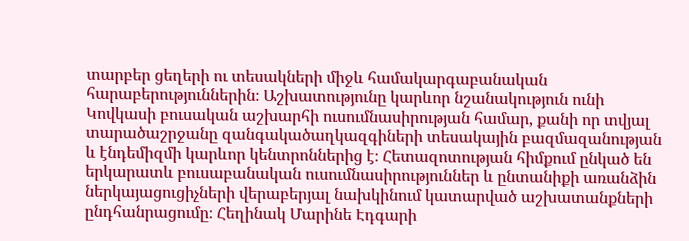տարբեր ցեղերի ու տեսակների միջև համակարգաբանական հարաբերություններին։ Աշխատությունը կարևոր նշանակություն ունի Կովկասի բուսական աշխարհի ուսումնասիրության համար, քանի որ տվյալ տարածաշրջանը զանգակածաղկազգիների տեսակային բազմազանության և էնդեմիզմի կարևոր կենտրոններից է։ Հետազոտության հիմքում ընկած են երկարատև բուսաբանական ուսումնասիրություններ և ընտանիքի առանձին ներկայացուցիչների վերաբերյալ նախկինում կատարված աշխատանքների ընդհանրացումը։ Հեղինակ Մարինե Էդգարի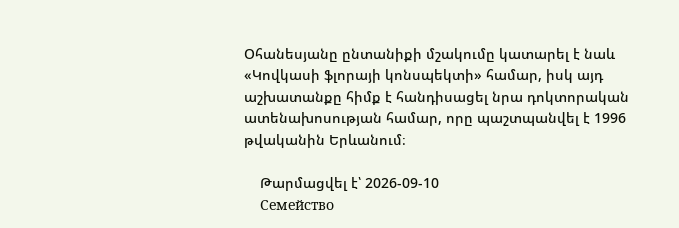Օհանեսյանը ընտանիքի մշակումը կատարել է նաև «Կովկասի ֆլորայի կոնսպեկտի» համար, իսկ այդ աշխատանքը հիմք է հանդիսացել նրա դոկտորական ատենախոսության համար, որը պաշտպանվել է 1996 թվականին Երևանում։

    Թարմացվել է՝ 2026-09-10
    Семейство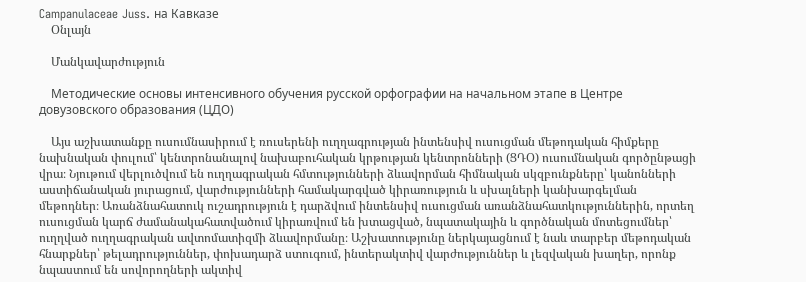Campanulaceae Juss. на Кавказе
    Օնլայն

    Մանկավարժություն

    Методические основы интенсивного обучения русской орфографии на начальном этапе в Центре довузовского образования (ЦДО)

    Այս աշխատանքը ուսումնասիրում է ռուսերենի ուղղագրության ինտենսիվ ուսուցման մեթոդական հիմքերը նախնական փուլում՝ կենտրոնանալով նախաբուհական կրթության կենտրոնների (ՑԴՕ) ուսումնական գործընթացի վրա։ Նյութում վերլուծվում են ուղղագրական հմտությունների ձևավորման հիմնական սկզբունքները՝ կանոնների աստիճանական յուրացում, վարժությունների համակարգված կիրառություն և սխալների կանխարգելման մեթոդներ։ Առանձնահատուկ ուշադրություն է դարձվում ինտենսիվ ուսուցման առանձնահատկություններին, որտեղ ուսուցման կարճ ժամանակահատվածում կիրառվում են խտացված, նպատակային և գործնական մոտեցումներ՝ ուղղված ուղղագրական ավտոմատիզմի ձևավորմանը։ Աշխատությունը ներկայացնում է նաև տարբեր մեթոդական հնարքներ՝ թելադրություններ, փոխադարձ ստուգում, ինտերակտիվ վարժություններ և լեզվական խաղեր, որոնք նպաստում են սովորողների ակտիվ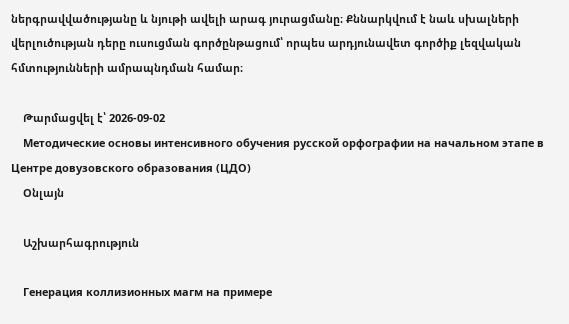ներգրավվածությանը և նյութի ավելի արագ յուրացմանը։ Քննարկվում է նաև սխալների վերլուծության դերը ուսուցման գործընթացում՝ որպես արդյունավետ գործիք լեզվական հմտությունների ամրապնդման համար։

    Թարմացվել է՝ 2026-09-02
    Методические основы интенсивного обучения русской орфографии на начальном этапе в Центре довузовского образования (ЦДО)
    Օնլայն

    Աշխարհագրություն

    Генерация коллизионных магм на примере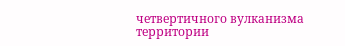четвертичного вулканизма территории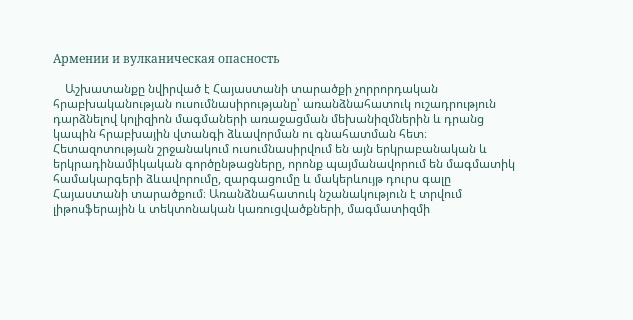Армении и вулканическая опасность

    Աշխատանքը նվիրված է Հայաստանի տարածքի չորրորդական հրաբխականության ուսումնասիրությանը՝ առանձնահատուկ ուշադրություն դարձնելով կոլիզիոն մագմաների առաջացման մեխանիզմներին և դրանց կապին հրաբխային վտանգի ձևավորման ու գնահատման հետ։ Հետազոտության շրջանակում ուսումնասիրվում են այն երկրաբանական և երկրադինամիկական գործընթացները, որոնք պայմանավորում են մագմատիկ համակարգերի ձևավորումը, զարգացումը և մակերևույթ դուրս գալը Հայաստանի տարածքում։ Առանձնահատուկ նշանակություն է տրվում լիթոսֆերային և տեկտոնական կառուցվածքների, մագմատիզմի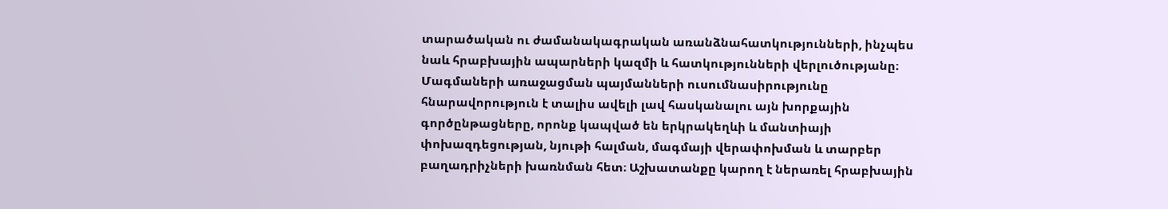տարածական ու ժամանակագրական առանձնահատկությունների, ինչպես նաև հրաբխային ապարների կազմի և հատկությունների վերլուծությանը։ Մագմաների առաջացման պայմանների ուսումնասիրությունը հնարավորություն է տալիս ավելի լավ հասկանալու այն խորքային գործընթացները, որոնք կապված են երկրակեղևի և մանտիայի փոխազդեցության, նյութի հալման, մագմայի վերափոխման և տարբեր բաղադրիչների խառնման հետ։ Աշխատանքը կարող է ներառել հրաբխային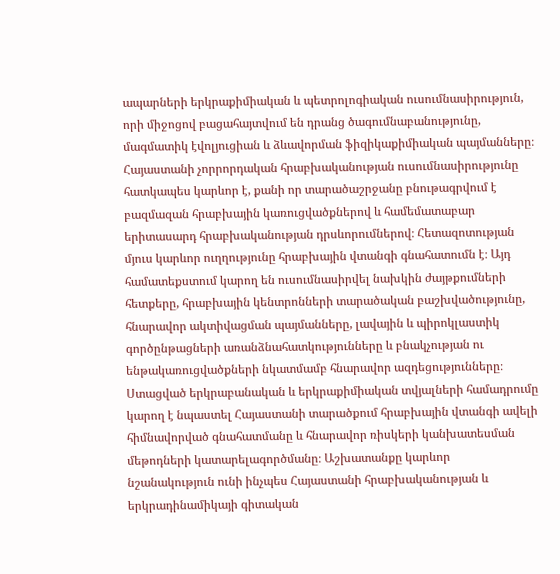ապարների երկրաքիմիական և պետրոլոգիական ուսումնասիրություն, որի միջոցով բացահայտվում են դրանց ծագումնաբանությունը, մագմատիկ էվոլյուցիան և ձևավորման ֆիզիկաքիմիական պայմանները։ Հայաստանի չորրորդական հրաբխականության ուսումնասիրությունը հատկապես կարևոր է, քանի որ տարածաշրջանը բնութագրվում է բազմազան հրաբխային կառուցվածքներով և համեմատաբար երիտասարդ հրաբխականության դրսևորումներով։ Հետազոտության մյուս կարևոր ուղղությունը հրաբխային վտանգի գնահատումն է։ Այդ համատեքստում կարող են ուսումնասիրվել նախկին ժայթքումների հետքերը, հրաբխային կենտրոնների տարածական բաշխվածությունը, հնարավոր ակտիվացման պայմանները, լավային և պիրոկլաստիկ գործընթացների առանձնահատկությունները և բնակչության ու ենթակառուցվածքների նկատմամբ հնարավոր ազդեցությունները։ Ստացված երկրաբանական և երկրաքիմիական տվյալների համադրումը կարող է նպաստել Հայաստանի տարածքում հրաբխային վտանգի ավելի հիմնավորված գնահատմանը և հնարավոր ռիսկերի կանխատեսման մեթոդների կատարելագործմանը։ Աշխատանքը կարևոր նշանակություն ունի ինչպես Հայաստանի հրաբխականության և երկրադինամիկայի գիտական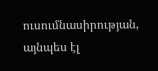ուսումնասիրության, այնպես էլ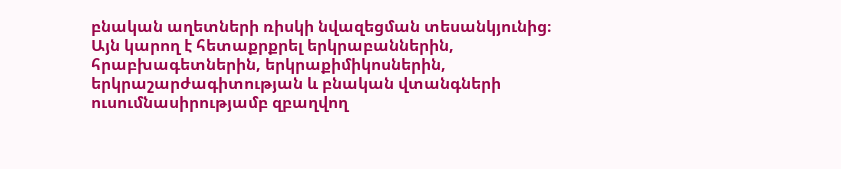բնական աղետների ռիսկի նվազեցման տեսանկյունից։ Այն կարող է հետաքրքրել երկրաբաններին, հրաբխագետներին, երկրաքիմիկոսներին, երկրաշարժագիտության և բնական վտանգների ուսումնասիրությամբ զբաղվող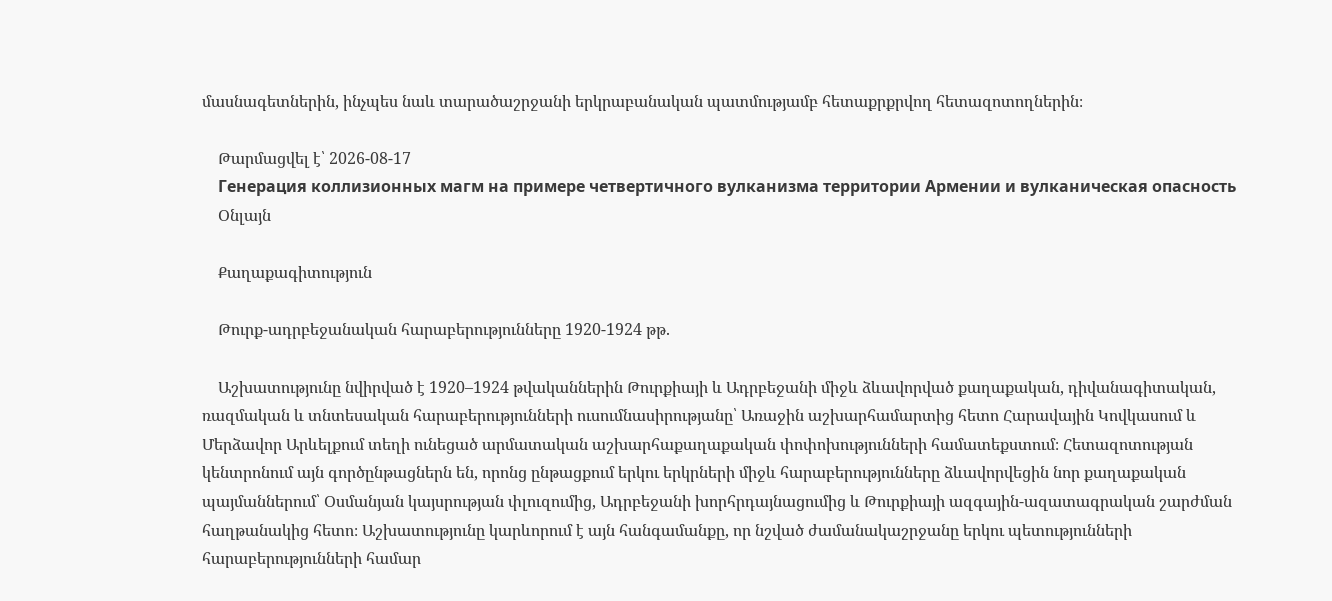մասնագետներին, ինչպես նաև տարածաշրջանի երկրաբանական պատմությամբ հետաքրքրվող հետազոտողներին։

    Թարմացվել է՝ 2026-08-17
    Генерация коллизионных магм на примере четвертичного вулканизма территории Армении и вулканическая опасность
    Օնլայն

    Քաղաքագիտություն

    Թուրք-ադրբեջանական հարաբերությունները 1920-1924 թթ.

    Աշխատությունը նվիրված է 1920–1924 թվականներին Թուրքիայի և Ադրբեջանի միջև ձևավորված քաղաքական, դիվանագիտական, ռազմական և տնտեսական հարաբերությունների ուսումնասիրությանը՝ Առաջին աշխարհամարտից հետո Հարավային Կովկասում և Մերձավոր Արևելքում տեղի ունեցած արմատական աշխարհաքաղաքական փոփոխությունների համատեքստում։ Հետազոտության կենտրոնում այն գործընթացներն են, որոնց ընթացքում երկու երկրների միջև հարաբերությունները ձևավորվեցին նոր քաղաքական պայմաններում՝ Օսմանյան կայսրության փլուզումից, Ադրբեջանի խորհրդայնացումից և Թուրքիայի ազգային-ազատագրական շարժման հաղթանակից հետո։ Աշխատությունը կարևորում է այն հանգամանքը, որ նշված ժամանակաշրջանը երկու պետությունների հարաբերությունների համար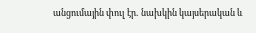անցումային փուլ էր․ նախկին կայսերական և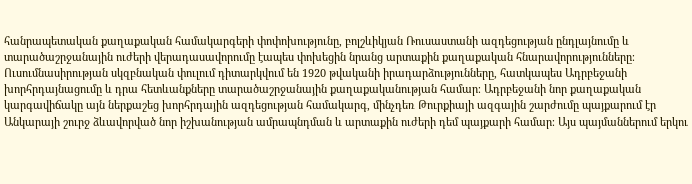հանրապետական քաղաքական համակարգերի փոփոխությունը, բոլշևիկյան Ռուսաստանի ազդեցության ընդլայնումը և տարածաշրջանային ուժերի վերադասավորումը էապես փոխեցին նրանց արտաքին քաղաքական հնարավորությունները։ Ուսումնասիրության սկզբնական փուլում դիտարկվում են 1920 թվականի իրադարձությունները, հատկապես Ադրբեջանի խորհրդայնացումը և դրա հետևանքները տարածաշրջանային քաղաքականության համար։ Ադրբեջանի նոր քաղաքական կարգավիճակը այն ներքաշեց խորհրդային ազդեցության համակարգ, մինչդեռ Թուրքիայի ազգային շարժումը պայքարում էր Անկարայի շուրջ ձևավորված նոր իշխանության ամրապնդման և արտաքին ուժերի դեմ պայքարի համար։ Այս պայմաններում երկու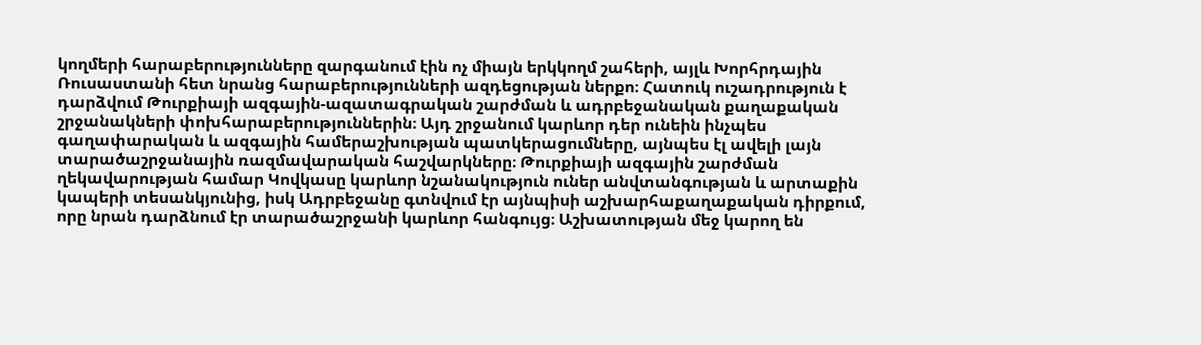կողմերի հարաբերությունները զարգանում էին ոչ միայն երկկողմ շահերի, այլև Խորհրդային Ռուսաստանի հետ նրանց հարաբերությունների ազդեցության ներքո։ Հատուկ ուշադրություն է դարձվում Թուրքիայի ազգային-ազատագրական շարժման և ադրբեջանական քաղաքական շրջանակների փոխհարաբերություններին։ Այդ շրջանում կարևոր դեր ունեին ինչպես գաղափարական և ազգային համերաշխության պատկերացումները, այնպես էլ ավելի լայն տարածաշրջանային ռազմավարական հաշվարկները։ Թուրքիայի ազգային շարժման ղեկավարության համար Կովկասը կարևոր նշանակություն ուներ անվտանգության և արտաքին կապերի տեսանկյունից, իսկ Ադրբեջանը գտնվում էր այնպիսի աշխարհաքաղաքական դիրքում, որը նրան դարձնում էր տարածաշրջանի կարևոր հանգույց։ Աշխատության մեջ կարող են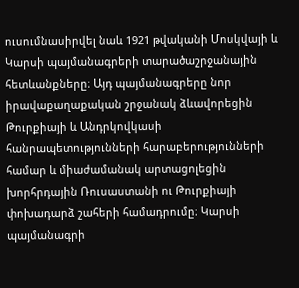ուսումնասիրվել նաև 1921 թվականի Մոսկվայի և Կարսի պայմանագրերի տարածաշրջանային հետևանքները։ Այդ պայմանագրերը նոր իրավաքաղաքական շրջանակ ձևավորեցին Թուրքիայի և Անդրկովկասի հանրապետությունների հարաբերությունների համար և միաժամանակ արտացոլեցին խորհրդային Ռուսաստանի ու Թուրքիայի փոխադարձ շահերի համադրումը։ Կարսի պայմանագրի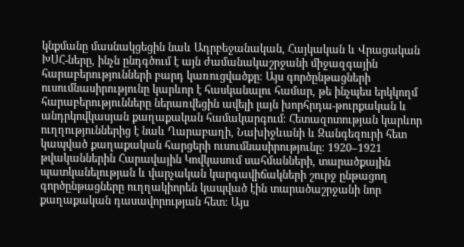կնքմանը մասնակցեցին նաև Ադրբեջանական, Հայկական և Վրացական ԽՍՀ-ները, ինչն ընդգծում է այն ժամանակաշրջանի միջազգային հարաբերությունների բարդ կառուցվածքը։ Այս գործընթացների ուսումնասիրությունը կարևոր է հասկանալու համար, թե ինչպես երկկողմ հարաբերությունները ներառվեցին ավելի լայն խորհրդա-թուրքական և անդրկովկասյան քաղաքական համակարգում։ Հետազոտության կարևոր ուղղություններից է նաև Ղարաբաղի, Նախիջևանի և Զանգեզուրի հետ կապված քաղաքական հարցերի ուսումնասիրությունը։ 1920–1921 թվականներին Հարավային Կովկասում սահմանների, տարածքային պատկանելության և վարչական կարգավիճակների շուրջ ընթացող գործընթացները ուղղակիորեն կապված էին տարածաշրջանի նոր քաղաքական դասավորության հետ։ Այս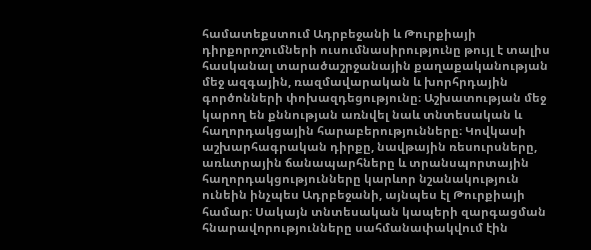համատեքստում Ադրբեջանի և Թուրքիայի դիրքորոշումների ուսումնասիրությունը թույլ է տալիս հասկանալ տարածաշրջանային քաղաքականության մեջ ազգային, ռազմավարական և խորհրդային գործոնների փոխազդեցությունը։ Աշխատության մեջ կարող են քննության առնվել նաև տնտեսական և հաղորդակցային հարաբերությունները։ Կովկասի աշխարհագրական դիրքը, նավթային ռեսուրսները, առևտրային ճանապարհները և տրանսպորտային հաղորդակցությունները կարևոր նշանակություն ունեին ինչպես Ադրբեջանի, այնպես էլ Թուրքիայի համար։ Սակայն տնտեսական կապերի զարգացման հնարավորությունները սահմանափակվում էին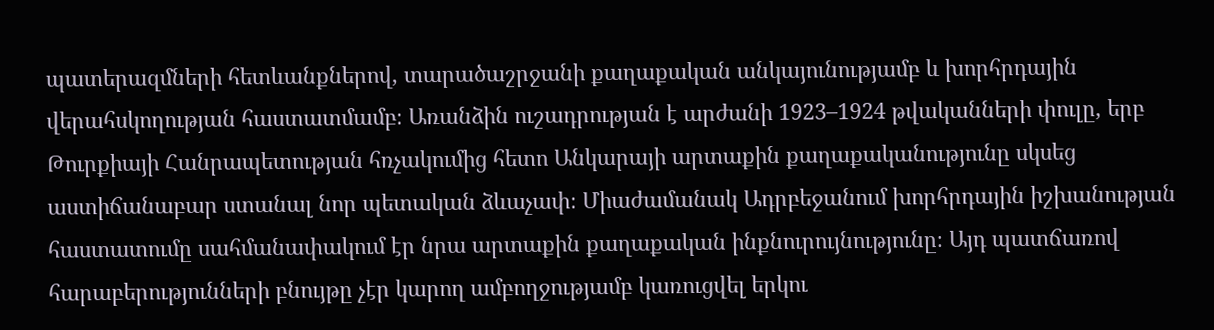պատերազմների հետևանքներով, տարածաշրջանի քաղաքական անկայունությամբ և խորհրդային վերահսկողության հաստատմամբ։ Առանձին ուշադրության է արժանի 1923–1924 թվականների փուլը, երբ Թուրքիայի Հանրապետության հռչակումից հետո Անկարայի արտաքին քաղաքականությունը սկսեց աստիճանաբար ստանալ նոր պետական ձևաչափ։ Միաժամանակ Ադրբեջանում խորհրդային իշխանության հաստատումը սահմանափակում էր նրա արտաքին քաղաքական ինքնուրույնությունը։ Այդ պատճառով հարաբերությունների բնույթը չէր կարող ամբողջությամբ կառուցվել երկու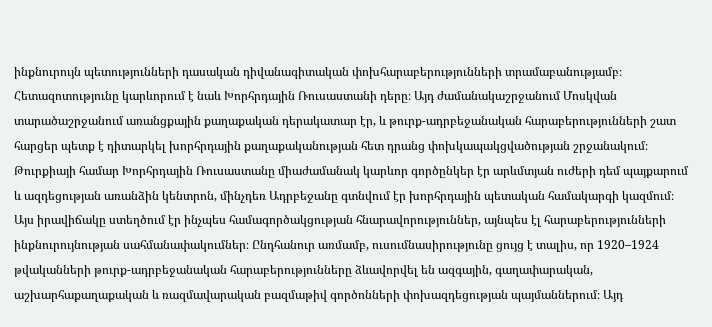ինքնուրույն պետությունների դասական դիվանագիտական փոխհարաբերությունների տրամաբանությամբ։ Հետազոտությունը կարևորում է նաև Խորհրդային Ռուսաստանի դերը։ Այդ ժամանակաշրջանում Մոսկվան տարածաշրջանում առանցքային քաղաքական դերակատար էր, և թուրք-ադրբեջանական հարաբերությունների շատ հարցեր պետք է դիտարկել խորհրդային քաղաքականության հետ դրանց փոխկապակցվածության շրջանակում։ Թուրքիայի համար Խորհրդային Ռուսաստանը միաժամանակ կարևոր գործընկեր էր արևմտյան ուժերի դեմ պայքարում և ազդեցության առանձին կենտրոն, մինչդեռ Ադրբեջանը գտնվում էր խորհրդային պետական համակարգի կազմում։ Այս իրավիճակը ստեղծում էր ինչպես համագործակցության հնարավորություններ, այնպես էլ հարաբերությունների ինքնուրույնության սահմանափակումներ։ Ընդհանուր առմամբ, ուսումնասիրությունը ցույց է տալիս, որ 1920–1924 թվականների թուրք-ադրբեջանական հարաբերությունները ձևավորվել են ազգային, գաղափարական, աշխարհաքաղաքական և ռազմավարական բազմաթիվ գործոնների փոխազդեցության պայմաններում։ Այդ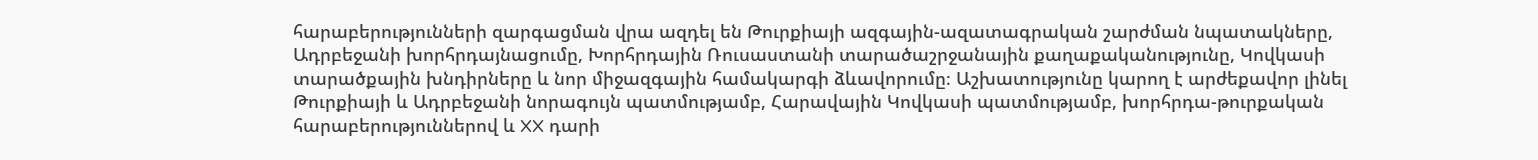հարաբերությունների զարգացման վրա ազդել են Թուրքիայի ազգային-ազատագրական շարժման նպատակները, Ադրբեջանի խորհրդայնացումը, Խորհրդային Ռուսաստանի տարածաշրջանային քաղաքականությունը, Կովկասի տարածքային խնդիրները և նոր միջազգային համակարգի ձևավորումը։ Աշխատությունը կարող է արժեքավոր լինել Թուրքիայի և Ադրբեջանի նորագույն պատմությամբ, Հարավային Կովկասի պատմությամբ, խորհրդա-թուրքական հարաբերություններով և XX դարի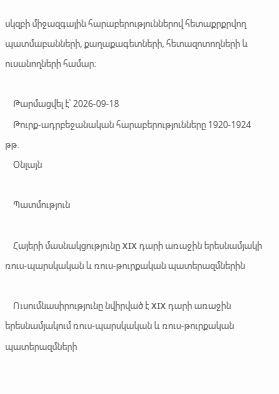սկզբի միջազգային հարաբերություններով հետաքրքրվող պատմաբանների, քաղաքագետների, հետազոտողների և ուսանողների համար։

    Թարմացվել է՝ 2026-09-18
    Թուրք-ադրբեջանական հարաբերությունները 1920-1924 թթ.
    Օնլայն

    Պատմություն

    Հայերի մասնակցությունը XIX դարի առաջին երեսնամյակի ռուս-պարսկական և ռուս-թուրքական պատերազմներին

    Ուսումնասիրությունը նվիրված է XIX դարի առաջին երեսնամյակում ռուս-պարսկական և ռուս-թուրքական պատերազմների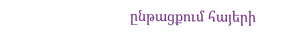ընթացքում հայերի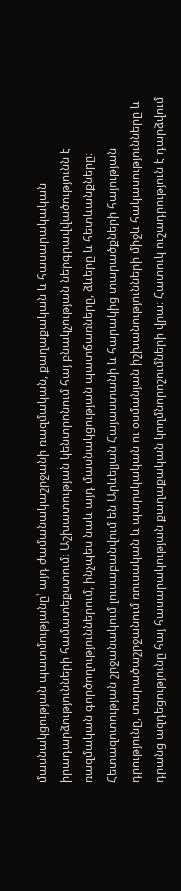մասնակցության պատմությանը՝ այդ ժամանակաշրջանի ռազմական, քաղաքական և հասարակական իրադարձությունների համատեքստում։ Աշխատության կենտրոնում հայ բնակչության ներգրավվածությունն է ռազմական գործողություններում, ինչպես նաև այդ մասնակցության պատճառները, ձևերը և հետևանքները։ Հետազոտության շրջանակում լուսաբանվում են Արևելյան Հայաստանի և հարակից տարածքների հայության դրությունը, տարածաշրջանում ռուսական և պարսկական ու օսմանյան իշխանությունների միջև հակասությունները և դրանց ազդեցությունը հայ հասարակության քաղաքական կողմնորոշումների վրա։ Հատուկ ուշադրություն է դարձվում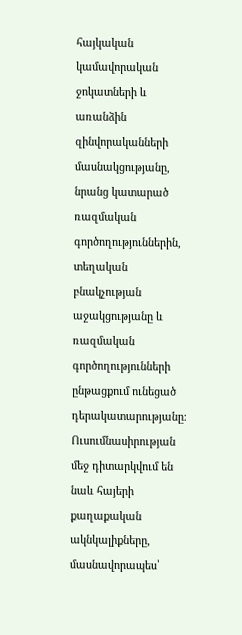հայկական կամավորական ջոկատների և առանձին զինվորականների մասնակցությանը, նրանց կատարած ռազմական գործողություններին, տեղական բնակչության աջակցությանը և ռազմական գործողությունների ընթացքում ունեցած դերակատարությանը։ Ուսումնասիրության մեջ դիտարկվում են նաև հայերի քաղաքական ակնկալիքները, մասնավորապես՝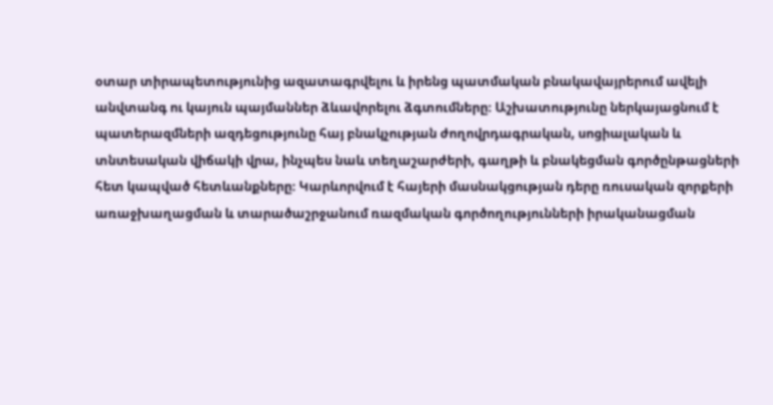օտար տիրապետությունից ազատագրվելու և իրենց պատմական բնակավայրերում ավելի անվտանգ ու կայուն պայմաններ ձևավորելու ձգտումները։ Աշխատությունը ներկայացնում է պատերազմների ազդեցությունը հայ բնակչության ժողովրդագրական, սոցիալական և տնտեսական վիճակի վրա, ինչպես նաև տեղաշարժերի, գաղթի և բնակեցման գործընթացների հետ կապված հետևանքները։ Կարևորվում է հայերի մասնակցության դերը ռուսական զորքերի առաջխաղացման և տարածաշրջանում ռազմական գործողությունների իրականացման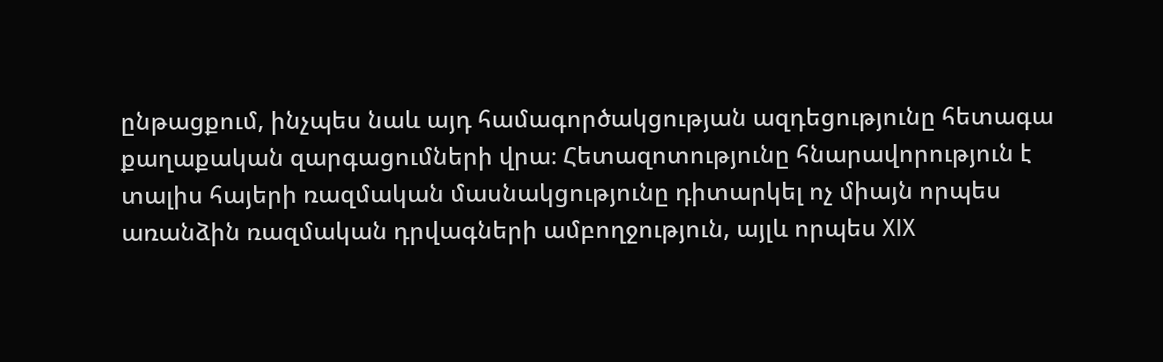ընթացքում, ինչպես նաև այդ համագործակցության ազդեցությունը հետագա քաղաքական զարգացումների վրա։ Հետազոտությունը հնարավորություն է տալիս հայերի ռազմական մասնակցությունը դիտարկել ոչ միայն որպես առանձին ռազմական դրվագների ամբողջություն, այլև որպես XIX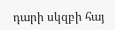դարի սկզբի հայ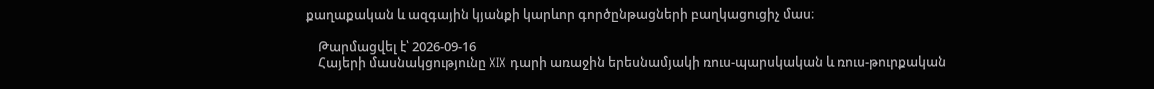քաղաքական և ազգային կյանքի կարևոր գործընթացների բաղկացուցիչ մաս։

    Թարմացվել է՝ 2026-09-16
    Հայերի մասնակցությունը XIX դարի առաջին երեսնամյակի ռուս-պարսկական և ռուս-թուրքական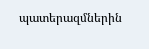պատերազմներին